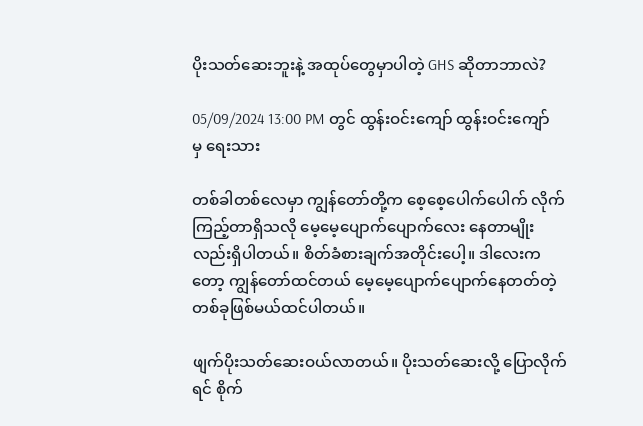ပိုးသတ်ဆေးဘူးနဲ့ အထုပ်တွေမှာပါတဲ့ GHS ဆိုတာဘာလဲ?

05/09/2024 13:00 PM တွင် ထွန်းဝင်းကျော် ထွန်းဝင်းကျော် မှ ရေးသား

တစ်ခါတစ်လေမှာ ကျွန်တော်တို့က စေ့စေ့ပေါက်ပေါက် လိုက်ကြည့်တာရှိသလို မေ့မေ့ပျောက်ပျောက်လေး နေတာမျိုးလည်းရှိပါတယ်။ စိတ်ခံစားချက်အတိုင်းပေါ့။ ဒါလေးကတော့ ကျွန်တော်ထင်တယ် မေ့မေ့ပျောက်ပျောက်နေတတ်တဲ့ တစ်ခုဖြစ်မယ်ထင်ပါတယ်။

ဖျက်ပိုးသတ်ဆေးဝယ်လာတယ်။ ပိုးသတ်ဆေးလို့ ပြောလိုက်ရင် စိုက်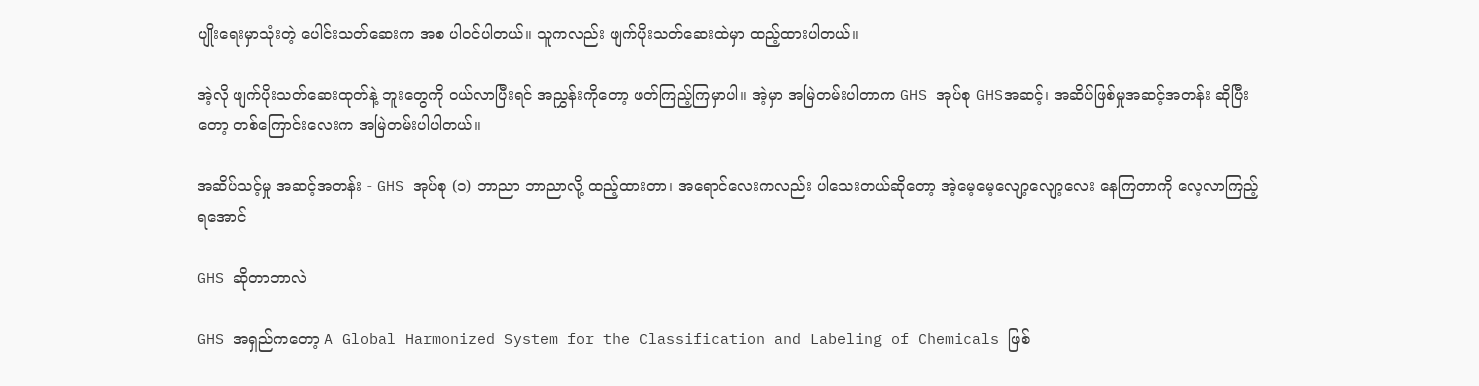ပျိုးရေးမှာသုံးတဲ့ ပေါင်းသတ်ဆေးက အစ ပါဝင်ပါတယ်။ သူကလည်း ဖျက်ပိုးသတ်ဆေးထဲမှာ ထည့်ထားပါတယ်။

အဲ့လို ဖျက်ပိုးသတ်ဆေးထုတ်နဲ့ ဘူးတွေကို ဝယ်လာပြီးရင် အညွှန်းကိုတော့ ဖတ်ကြည့်ကြမှာပါ။ အဲ့မှာ အမြဲတမ်းပါတာက GHS အုပ်စု GHSအဆင့်၊ အဆိပ်ဖြစ်မှုအဆင့်အတန်း ဆိုပြီးတော့ တစ်ကြောင်းလေးက အမြဲတမ်းပါပါတယ်။

အဆိပ်သင့်မှု အဆင့်အတန်း - GHS အုပ်စု (၁) ဘာညာ ဘာညာလို့ ထည့်ထားတာ၊ အရောင်လေးကလည်း ပါသေးတယ်ဆိုတော့ အဲ့မေ့မေ့လျော့လျော့လေး နေကြတာကို လေ့လာကြည့်ရအောင်

GHS ဆိုတာဘာလဲ

GHS အရှည်ကတော့ A Global Harmonized System for the Classification and Labeling of Chemicals ဖြစ်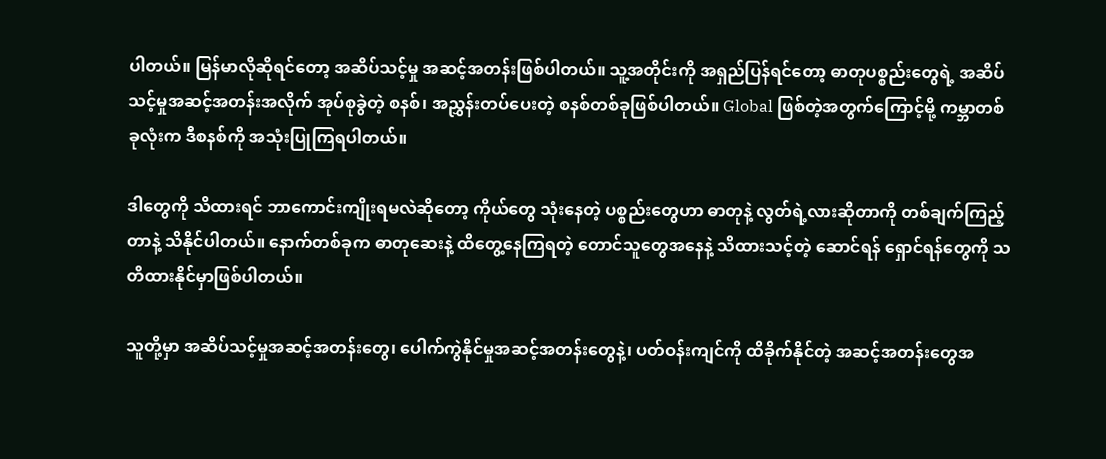ပါတယ်။ မြန်မာလိုဆိုရင်တော့ အဆိပ်သင့်မှု အဆင့်အတန်းဖြစ်ပါတယ်။ သူ့အတိုင်းကို အရှည်ပြန်ရင်တော့ ဓာတုပစ္စည်းတွေရဲ့ အဆိပ်သင့်မှုအဆင့်အတန်းအလိုက် အုပ်စုခွဲတဲ့ စနစ်၊ အညွှန်းတပ်ပေးတဲ့ စနစ်တစ်ခုဖြစ်ပါတယ်။ Global ဖြစ်တဲ့အတွက်ကြောင့်မို့ ကမ္ဘာတစ်ခုလုံးက ဒီစနစ်ကို အသုံးပြုကြရပါတယ်။

ဒါတွေကို သိထားရင် ဘာကောင်းကျိုးရမလဲဆိုတော့ ကိုယ်တွေ သုံးနေတဲ့ ပစ္စည်းတွေဟာ ဓာတုနဲ့ လွတ်ရဲ့လားဆိုတာကို တစ်ချက်ကြည့်တာနဲ့ သိနိုင်ပါတယ်။ နောက်တစ်ခုက ဓာတုဆေးနဲ့ ထိတွေ့နေကြရတဲ့ တောင်သူတွေအနေနဲ့ သိထားသင့်တဲ့ ဆောင်ရန် ရှောင်ရန်တွေကို သတိထားနိုင်မှာဖြစ်ပါတယ်။

သူတို့မှာ အဆိပ်သင့်မှုအဆင့်အတန်းတွေ၊ ပေါက်ကွဲနိုင်မှုအဆင့်အတန်းတွေနဲ့၊ ပတ်ဝန်းကျင်ကို ထိခိုက်နိုင်တဲ့ အဆင့်အတန်းတွေအ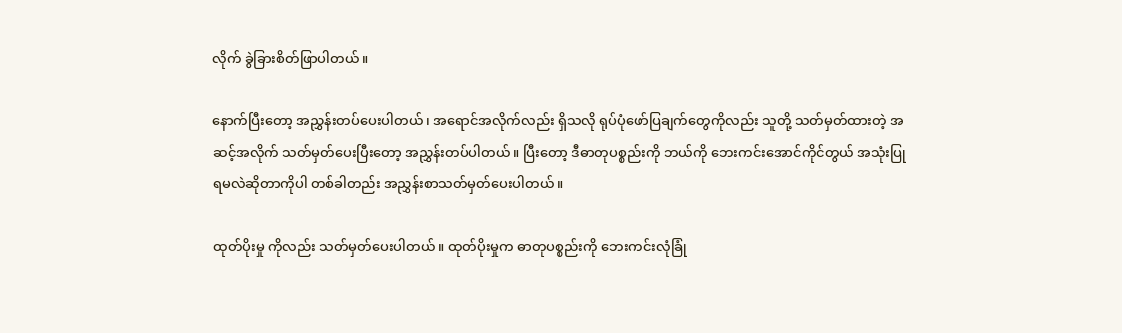လိုက် ခွဲခြားစိတ်ဖြာပါတယ်။

နောက်ပြီးတော့ အညွှန်းတပ်ပေးပါတယ်၊ အရောင်အလိုက်လည်း ရှိသလို ရုပ်ပုံဖော်ပြချက်တွေကိုလည်း သူတို့ သတ်မှတ်ထားတဲ့ အဆင့်အလိုက် သတ်မှတ်ပေးပြီးတော့ အညွှန်းတပ်ပါတယ်။ ပြီးတော့ ဒီဓာတုပစ္စည်းကို ဘယ်ကို ဘေးကင်းအောင်ကိုင်တွယ် အသုံးပြုရမလဲဆိုတာကိုပါ တစ်ခါတည်း အညွှန်းစာသတ်မှတ်ပေးပါတယ်။

ထုတ်ပိုးမှု ကိုလည်း သတ်မှတ်ပေးပါတယ်။ ထုတ်ပိုးမှုက ဓာတုပစ္စည်းကို ဘေးကင်းလုံခြုံ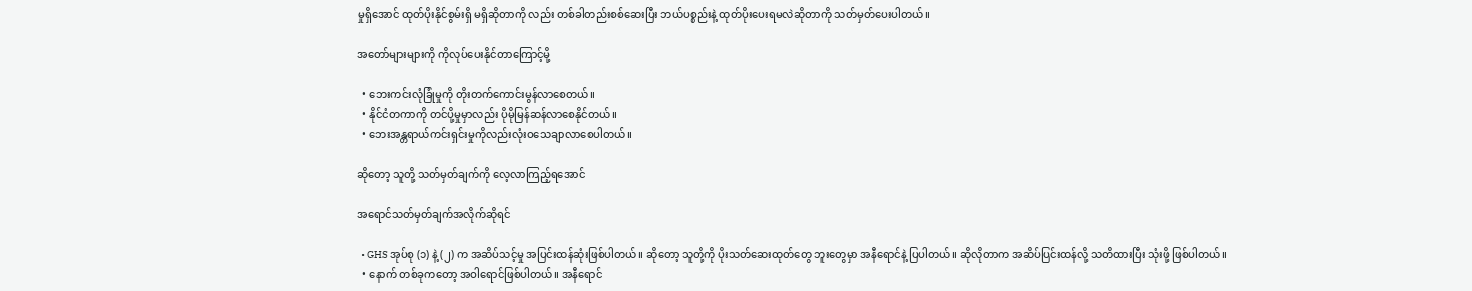မှုရှိအောင် ထုတ်ပိုးနိုင်စွမ်းရှိ မရှိဆိုတာကို လည်း တစ်ခါတည်းစစ်ဆေးပြီး ဘယ်ပစ္စည်းနဲ့ ထုတ်ပိုးပေးရမလဲဆိုတာကို သတ်မှတ်ပေးပါတယ်။

အတော်များများကို ကိုလုပ်ပေးနိုင်တာကြောင့်မို့

  • ဘေးကင်းလုံခြုံမှုကို တိုးတက်ကောင်းမွန်လာစေတယ်။
  • နိုင်ငံတကာကို တင်ပို့မှုမှာလည်း ပိုမိုမြန်ဆန်လာစေနိုင်တယ်။
  • ဘေးအန္တရာယ်ကင်းရှင်းမှုကိုလည်းလုံးဝသေချာလာစေပါတယ်။

ဆိုတော့ သူတို့ သတ်မှတ်ချက်ကို လေ့လာကြည့်ရအောင်

အရောင်သတ်မှတ်ချက်အလိုက်ဆိုရင်

  • GHS အုပ်စု (၁) နဲ့ (၂) က အဆိပ်သင့်မှု အပြင်းထန်ဆုံးဖြစ်ပါတယ်။ ဆိုတော့ သူတို့ကို ပိုးသတ်ဆေးထုတ်တွေ ဘူးတွေမှာ အနီရောင်နဲ့ ပြပါတယ်။ ဆိုလိုတာက အဆိပ်ပြင်းထန်လို့ သတိထားပြီး သုံးဖို့ ဖြစ်ပါတယ်။
  • နောက် တစ်ခုကတော့ အဝါရောင်ဖြစ်ပါတယ်။ အနီရောင်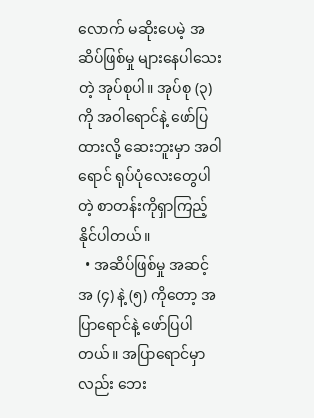လောက် မဆိုးပေမဲ့ အဆိပ်ဖြစ်မှု များနေပါသေးတဲ့ အုပ်စုပါ။ အုပ်စု (၃) ကို အဝါရောင်နဲ့ ဖော်ပြထားလို့ ဆေးဘူးမှာ အဝါရောင် ရုပ်ပုံလေးတွေပါတဲ့ စာတန်းကိုရှာကြည့်နိုင်ပါတယ်။
  • အဆိပ်ဖြစ်မှု အဆင့်အ (၄) နဲ့ (၅) ကိုတော့ အပြာရောင်နဲ့ ဖော်ပြပါတယ်။ အပြာရောင်မှာလည်း ဘေး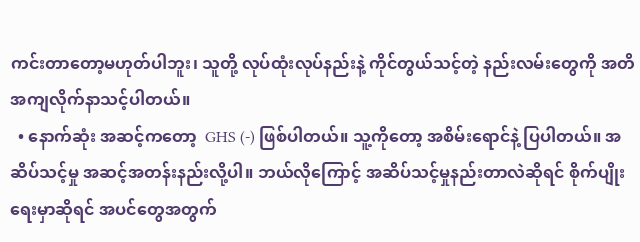ကင်းတာတော့မဟုတ်ပါဘူး၊ သူတို့ လုပ်ထုံးလုပ်နည်းနဲ့ ကိုင်တွယ်သင့်တဲ့ နည်းလမ်းတွေကို အတိအကျလိုက်နာသင့်ပါတယ်။
  • နောက်ဆုံး အဆင့်ကတော့  GHS (-) ဖြစ်ပါတယ်။ သူ့ကိုတော့ အစိမ်းရောင်နဲ့ ပြပါတယ်။ အဆိပ်သင့်မှု အဆင့်အတန်းနည်းလို့ပါ။ ဘယ်လိုကြောင့် အဆိပ်သင့်မှုနည်းတာလဲဆိုရင် စိုက်ပျိုးရေးမှာဆိုရင် အပင်တွေအတွက်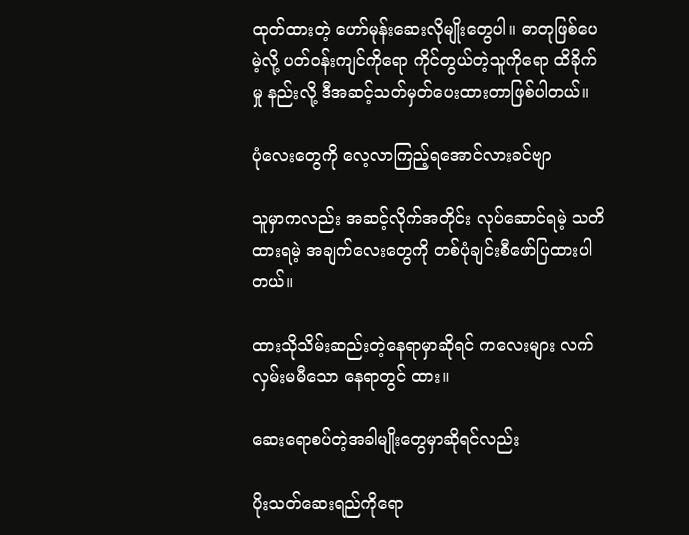ထုတ်ထားတဲ့ ဟော်မုန်းဆေးလိုမျိုးတွေပါ။ ဓာတုဖြစ်ပေမဲ့လို့ ပတ်ဝန်းကျင်ကိုရော ကိုင်တွယ်တဲ့သူကိုရော ထိခိုက်မှု နည်းလို့ ဒီအဆင့်သတ်မှတ်ပေးထားတာဖြစ်ပါတယ်။

ပုံလေးတွေကို လေ့လာကြည့်ရအောင်လားခင်ဗျာ

သူမှာကလည်း အဆင့်လိုက်အတိုင်း လုပ်ဆောင်ရမဲ့ သတိထားရမဲ့ အချက်လေးတွေကို တစ်ပုံချင်းစီဖော်ပြထားပါတယ်။

ထားသိုသိမ်းဆည်းတဲ့နေရာမှာဆိုရင် ကလေးများ လက်လှမ်းမမီသော နေရာတွင် ထား။

ဆေးရောစပ်တဲ့အခါမျိုးတွေမှာဆိုရင်လည်း

ပိုးသတ်ဆေးရည်ကိုရော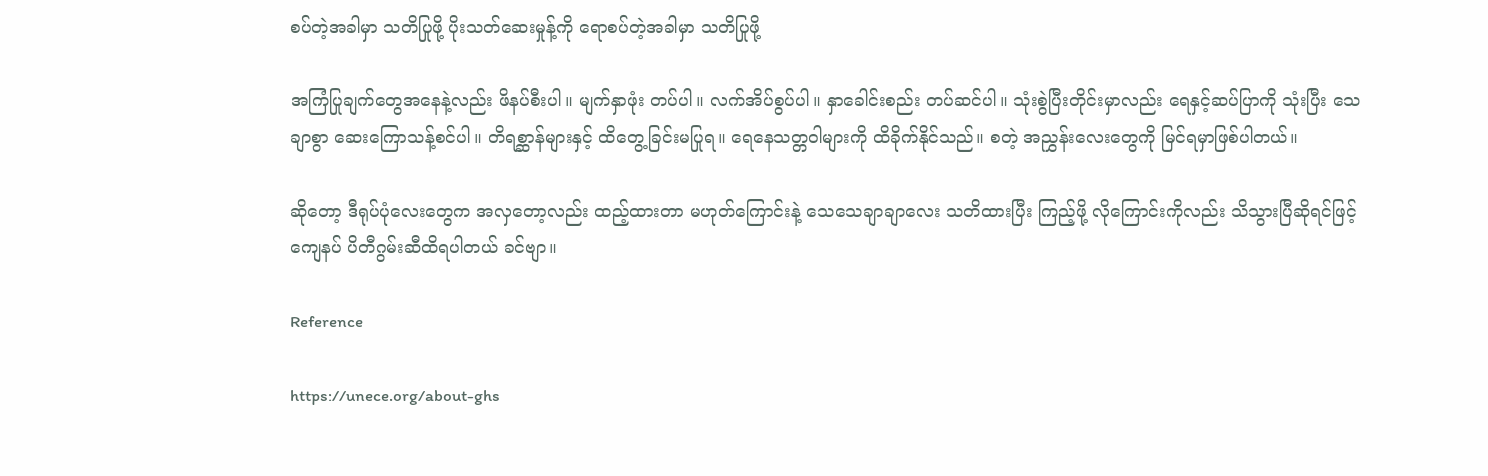စပ်တဲ့အခါမှာ သတိပြုဖို့ ပိုးသတ်ဆေးမှုန့်ကို ရောစပ်တဲ့အခါမှာ သတိပြုဖို့

အကြံပြုချက်တွေအနေနဲ့လည်း ဖိနပ်စီးပါ။ မျက်နှာဖုံး တပ်ပါ။ လက်အိပ်စွပ်ပါ။ နှာခေါင်းစည်း တပ်ဆင်ပါ။ သုံးစွဲပြီးတိုင်းမှာလည်း ရေနှင့်ဆပ်ပြာကို သုံးပြီး သေချာစွာ ဆေးကြောသန့်စင်ပါ။ တိရစ္ဆာန်များနှင့် ထိတွေ့ခြင်းမပြုရ။ ရေနေသတ္တဝါများကို ထိခိုက်နိုင်သည်။ စတဲ့ အညွှန်းလေးတွေကို မြင်ရမှာဖြစ်ပါတယ်။

ဆိုတော့ ဒီရုပ်ပုံလေးတွေက အလှတော့လည်း ထည့်ထားတာ မဟုတ်ကြောင်းနဲ့ သေသေချာချာလေး သတိထားပြီး ကြည့်ဖို့ လိုကြောင်းကိုလည်း သိသွားပြီဆိုရင်ဖြင့် ကျေနပ် ပိတီဂွမ်းဆီထိရပါတယ် ခင်ဗျာ။

Reference

https://unece.org/about-ghs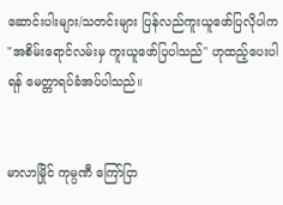ဆောင်းပါးများ/သတင်းများ ပြန်လည်ကူးယူဖော်ပြလိုပါက "အစိမ်းရောင်လမ်းမှ ကူးယူဖော်ပြပါသည်" ဟုထည့်ပေးပါရန် မေတ္တာရပ်ခံအပ်ပါသည်။


မာလာမြိုင် ကုမ္ပဏီ ကြော်ငြာ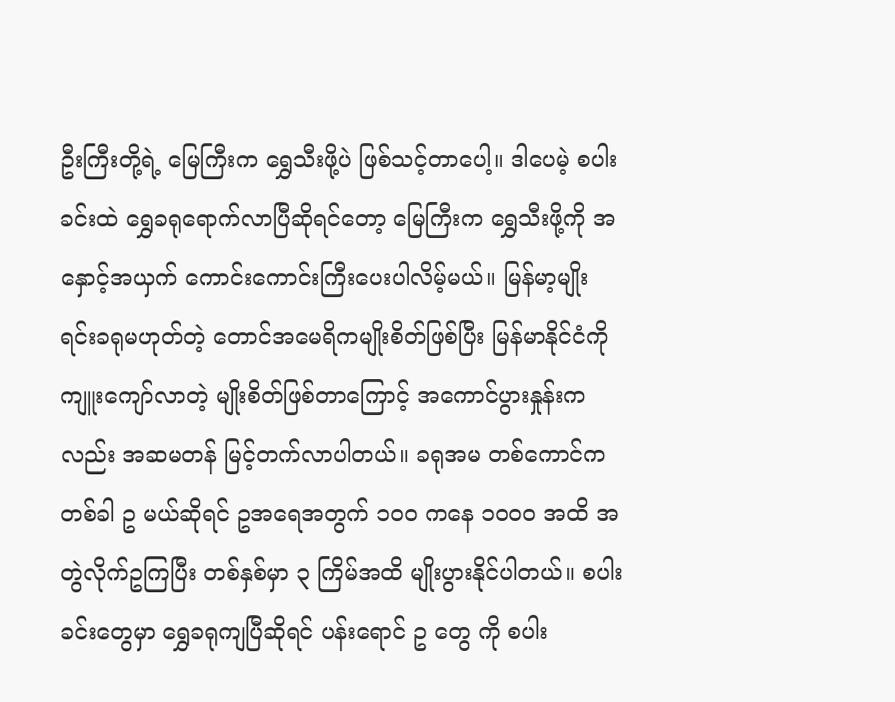ဦးကြီးတို့ရဲ့ မြေကြီးက ရွှေသီးဖို့ပဲ ဖြစ်သင့်တာပေါ့။ ဒါပေမဲ့ စပါးခင်းထဲ ရွှေခရုရောက်လာပြီဆိုရင်တော့ မြေကြီးက ရွှေသီးဖို့ကို အနှောင့်အယှက် ကောင်းကောင်းကြီးပေးပါလိမ့်မယ်။ မြန်မာ့မျိုးရင်းခရုမဟုတ်တဲ့ တောင်အမေရိကမျိုးစိတ်ဖြစ်ပြီး မြန်မာနိုင်ငံကို ကျူးကျော်လာတဲ့ မျိုးစိတ်ဖြစ်တာကြောင့် အကောင်ပွားနှုန်းကလည်း အဆမတန် မြင့်တက်လာပါတယ်။ ခရုအမ တစ်ကောင်က တစ်ခါ ဥ မယ်ဆိုရင် ဥအရေအတွက် ၁၀၀ ကနေ ၁၀၀၀ အထိ အတွဲလိုက်ဥကြပြီး တစ်နှစ်မှာ ၃ ကြိမ်အထိ မျိုးပွားနိုင်ပါတယ်။ စပါးခင်းတွေမှာ ရွှေခရုကျပြီဆိုရင် ပန်းရောင် ဥ တွေ ကို စပါး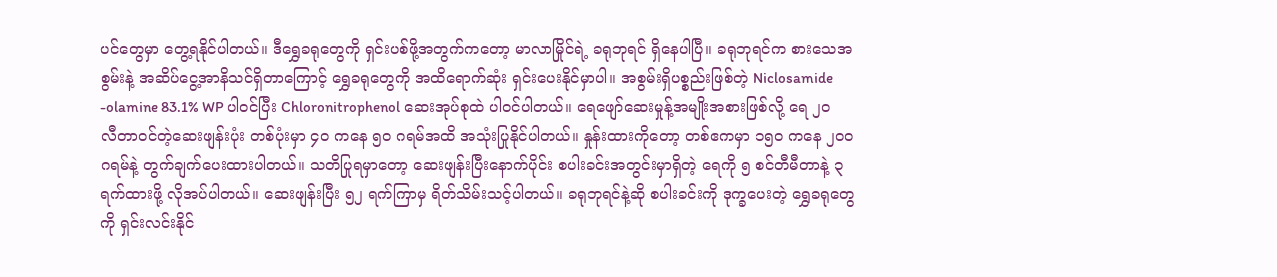ပင်တွေမှာ တွေ့ရနိုင်ပါတယ်။ ဒီရွှေခရုတွေကို ရှင်းပစ်ဖို့အတွက်ကတော့ မာလာမြိုင်ရဲ့ ခရုဘုရင် ရှိနေပါပြီ။ ခရုဘုရင်က စားသေအစွမ်းနဲ့ အဆိပ်ငွေ့အာနိသင်ရှိတာကြောင့် ရွှေခရုတွေကို အထိရောက်ဆုံး ရှင်းပေးနိုင်မှာပါ။ အစွမ်းရှိပစ္စည်းဖြစ်တဲ့ Niclosamide -olamine 83.1% WP ပါဝင်ပြီး Chloronitrophenol ဆေးအုပ်စုထဲ ပါဝင်ပါတယ်။ ရေဖျော်ဆေးမှုန့်အမျိုးအစားဖြစ်လို့ ရေ ၂၀ လီတာဝင်တဲ့ဆေးဖျန်းပုံး တစ်ပုံးမှာ ၄၀ ကနေ ၅၀ ဂရမ်အထိ အသုံးပြုနိုင်ပါတယ်။ နှုန်းထားကိုတော့ တစ်ဧကမှာ ၁၅၀ ကနေ ၂၀၀ ဂရမ်နဲ့ တွက်ချက်ပေးထားပါတယ်။ သတိပြုရမှာတော့ ဆေးဖျန်းပြီးနောက်ပိုင်း စပါးခင်းအတွင်းမှာရှိတဲ့ ရေကို ၅ စင်တီမီတာနဲ့ ၃ ရက်ထားဖို့ လိုအပ်ပါတယ်။ ဆေးဖျန်းပြီး ၅၂ ရက်ကြာမှ ရိတ်သိမ်းသင့်ပါတယ်။ ခရုဘုရင်နဲ့ဆို စပါးခင်းကို ဒုက္ခပေးတဲ့ ရွှေခရုတွေကို ရှင်းလင်းနိုင်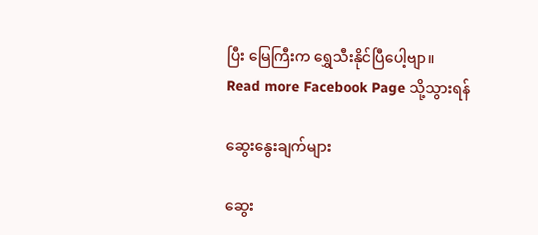ပြီး မြေကြီးက ရွှေသီးနိုင်ပြီပေါ့ဗျာ။
Read more Facebook Page သို့သွားရန်

ဆွေးနွေးချက်များ

ဆွေး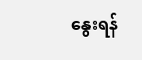နွေးရန်